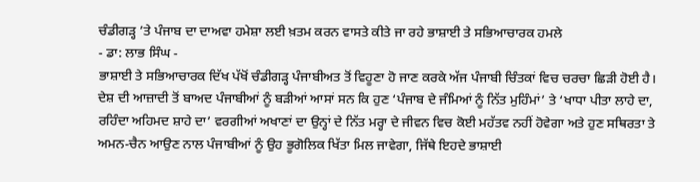ਚੰਡੀਗੜ੍ਹ ’ਤੇ ਪੰਜਾਬ ਦਾ ਦਾਅਵਾ ਹਮੇਸ਼ਾ ਲਈ ਖ਼ਤਮ ਕਰਨ ਵਾਸਤੇ ਕੀਤੇ ਜਾ ਰਹੇ ਭਾਸ਼ਾਈ ਤੇ ਸਭਿਆਚਾਰਕ ਹਮਲੇ
- ਡਾ: ਲਾਭ ਸਿੰਘ -
ਭਾਸ਼ਾਈ ਤੇ ਸਭਿਆਚਾਰਕ ਦਿੱਖ ਪੱਖੋਂ ਚੰਡੀਗੜ੍ਹ ਪੰਜਾਬੀਅਤ ਤੋਂ ਵਿਹੂਣਾ ਹੋ ਜਾਣ ਕਰਕੇ ਅੱਜ ਪੰਜਾਬੀ ਚਿੰਤਕਾਂ ਵਿਚ ਚਰਚਾ ਛਿੜੀ ਹੋਈ ਹੈ। ਦੇਸ਼ ਦੀ ਆਜ਼ਾਦੀ ਤੋਂ ਬਾਅਦ ਪੰਜਾਬੀਆਂ ਨੂੰ ਬੜੀਆਂ ਆਸਾਂ ਸਨ ਕਿ ਹੁਣ ‘ਪੰਜਾਬ ਦੇ ਜੰਮਿਆਂ ਨੂੰ ਨਿੱਤ ਮੁਹਿੰਮਾਂ’ ਤੇ ‘ਖਾਧਾ ਪੀਤਾ ਲਾਹੇ ਦਾ, ਰਹਿੰਦਾ ਅਹਿਮਦ ਸ਼ਾਹੇ ਦਾ’ ਵਰਗੀਆਂ ਅਖਾਣਾਂ ਦਾ ਉਨ੍ਹਾਂ ਦੇ ਨਿੱਤ ਮਰ੍ਹਾ ਦੇ ਜੀਵਨ ਵਿਚ ਕੋਈ ਮਹੱਤਵ ਨਹੀਂ ਹੋਵੇਗਾ ਅਤੇ ਹੁਣ ਸਥਿਰਤਾ ਤੇ ਅਮਨ-ਚੈਨ ਆਉਣ ਨਾਲ ਪੰਜਾਬੀਆਂ ਨੂੰ ਉਹ ਭੂਗੋਲਿਕ ਖਿੱਤਾ ਮਿਲ ਜਾਵੇਗਾ, ਜਿੱਥੇ ਇਹਦੇ ਭਾਸ਼ਾਈ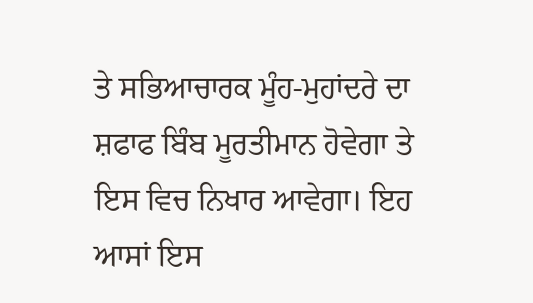ਤੇ ਸਭਿਆਚਾਰਕ ਮੂੰਹ-ਮੁਹਾਂਦਰੇ ਦਾ ਸ਼ਫਾਫ ਬਿੰਬ ਮੂਰਤੀਮਾਨ ਹੋਵੇਗਾ ਤੇ ਇਸ ਵਿਚ ਨਿਖਾਰ ਆਵੇਗਾ। ਇਹ ਆਸਾਂ ਇਸ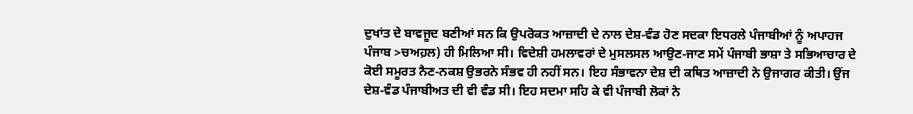ਦੁਖਾਂਤ ਦੇ ਬਾਵਜੂਦ ਬਣੀਆਂ ਸਨ ਕਿ ਉਪਰੋਕਤ ਆਜ਼ਾਦੀ ਦੇ ਨਾਲ ਦੇਸ਼-ਵੰਡ ਹੋਣ ਸਦਕਾ ਇਧਰਲੇ ਪੰਜਾਬੀਆਂ ਨੂੰ ਅਪਾਹਜ ਪੰਜਾਬ >ਚਅਹ਼ਲ) ਹੀ ਮਿਲਿਆ ਸੀ। ਵਿਦੇਸ਼ੀ ਹਮਲਾਵਰਾਂ ਦੇ ਮੁਸਲਸਲ ਆਉਣ-ਜਾਣ ਸਮੇਂ ਪੰਜਾਬੀ ਭਾਸ਼ਾ ਤੇ ਸਭਿਆਚਾਰ ਦੇ ਕੋਈ ਸਮੂਰਤ ਨੈਣ-ਨਕਸ਼ ਉਭਰਨੇ ਸੰਭਵ ਹੀ ਨਹੀਂ ਸਨ। ਇਹ ਸੰਭਾਵਨਾ ਦੇਸ਼ ਦੀ ਕਥਿਤ ਆਜ਼ਾਦੀ ਨੇ ਉਜਾਗਰ ਕੀਤੀ। ਉਂਜ ਦੇਸ਼-ਵੰਡ ਪੰਜਾਬੀਅਤ ਦੀ ਵੀ ਵੰਡ ਸੀ। ਇਹ ਸਦਮਾ ਸਹਿ ਕੇ ਵੀ ਪੰਜਾਬੀ ਲੋਕਾਂ ਨੇ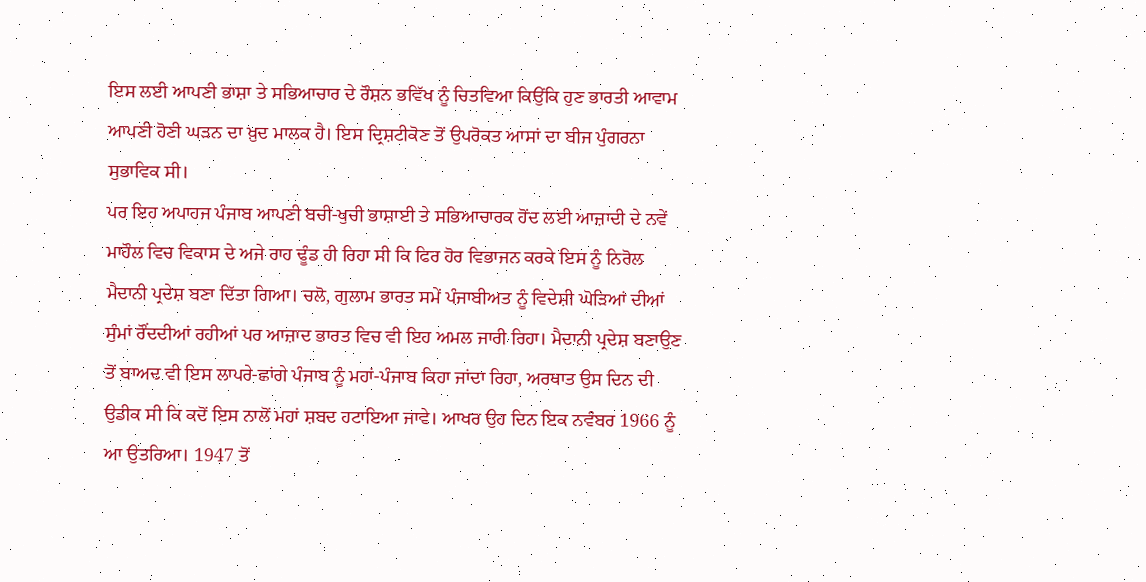ਇਸ ਲਈ ਆਪਣੀ ਭਾਸ਼ਾ ਤੇ ਸਭਿਆਚਾਰ ਦੇ ਰੌਸ਼ਨ ਭਵਿੱਖ ਨੂੰ ਚਿਤਵਿਆ ਕਿਉਂਕਿ ਹੁਣ ਭਾਰਤੀ ਆਵਾਮ ਆਪਣੀ ਹੋਣੀ ਘੜਨ ਦਾ ਖ਼ੁਦ ਮਾਲਕ ਹੈ। ਇਸ ਦ੍ਰਿਸ਼ਟੀਕੋਣ ਤੋਂ ਉਪਰੋਕਤ ਆਸਾਂ ਦਾ ਬੀਜ ਪੁੰਗਰਨਾ ਸੁਭਾਵਿਕ ਸੀ।
ਪਰ ਇਹ ਅਪਾਹਜ ਪੰਜਾਬ ਆਪਣੀ ਬਚੀ-ਖੁਚੀ ਭਾਸ਼ਾਈ ਤੇ ਸਭਿਆਚਾਰਕ ਹੋਂਦ ਲਈ ਆਜ਼ਾਦੀ ਦੇ ਨਵੇਂ ਮਾਹੌਲ ਵਿਚ ਵਿਕਾਸ ਦੇ ਅਜੇ ਰਾਹ ਢੂੰਡ ਹੀ ਰਿਹਾ ਸੀ ਕਿ ਫਿਰ ਹੋਰ ਵਿਭਾਜਨ ਕਰਕੇ ਇਸ ਨੂੰ ਨਿਰੋਲ ਮੈਦਾਨੀ ਪ੍ਰਦੇਸ਼ ਬਣਾ ਦਿੱਤਾ ਗਿਆ। ਚਲੋ, ਗੁਲਾਮ ਭਾਰਤ ਸਮੇਂ ਪੰਜਾਬੀਅਤ ਨੂੰ ਵਿਦੇਸ਼ੀ ਘੋੜਿਆਂ ਦੀਆਂ ਸੁੰਮਾਂ ਰੌਂਦਦੀਆਂ ਰਹੀਆਂ ਪਰ ਆਜ਼ਾਦ ਭਾਰਤ ਵਿਚ ਵੀ ਇਹ ਅਮਲ ਜਾਰੀ ਰਿਹਾ। ਮੈਦਾਨੀ ਪ੍ਰਦੇਸ਼ ਬਣਾਉਣ ਤੋਂ ਬਾਅਦ ਵੀ ਇਸ ਲਾਪਰੇ-ਛਾਂਗੇ ਪੰਜਾਬ ਨੂੰ ਮਹਾਂ-ਪੰਜਾਬ ਕਿਹਾ ਜਾਂਦਾ ਰਿਹਾ, ਅਰਥਾਤ ਉਸ ਦਿਨ ਦੀ ਉਡੀਕ ਸੀ ਕਿ ਕਦੋਂ ਇਸ ਨਾਲੋਂ ਮਹਾਂ ਸ਼ਬਦ ਹਟਾਇਆ ਜਾਵੇ। ਆਖਰ ਉਹ ਦਿਨ ਇਕ ਨਵੰਬਰ 1966 ਨੂੰ ਆ ਉਤਰਿਆ। 1947 ਤੋਂ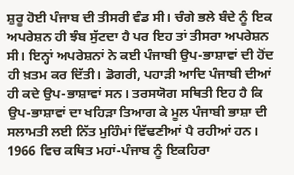ਸ਼ੁਰੂ ਹੋਈ ਪੰਜਾਬ ਦੀ ਤੀਸਰੀ ਵੰਡ ਸੀ। ਚੰਗੇ ਭਲੇ ਬੰਦੇ ਨੂੰ ਇਕ ਅਪਰੇਸ਼ਨ ਹੀ ਝੰਬ ਸੁੱਟਦਾ ਹੈ ਪਰ ਇਹ ਤਾਂ ਤੀਸਰਾ ਅਪਰੇਸ਼ਨ ਸੀ। ਇਨ੍ਹਾਂ ਅਪਰੇਸ਼ਨਾਂ ਨੇ ਕਈ ਪੰਜਾਬੀ ਉਪ-ਭਾਸ਼ਾਵਾਂ ਦੀ ਹੋਂਦ ਹੀ ਖ਼ਤਮ ਕਰ ਦਿੱਤੀ। ਡੋਗਰੀ, ਪਹਾੜੀ ਆਦਿ ਪੰਜਾਬੀ ਦੀਆਂ ਹੀ ਕਦੇ ਉਪ-ਭਾਸ਼ਾਵਾਂ ਸਨ। ਤਰਸਯੋਗ ਸਥਿਤੀ ਇਹ ਹੈ ਕਿ ਉਪ-ਭਾਸ਼ਾਵਾਂ ਦਾ ਖਹਿੜਾ ਤਿਆਗ ਕੇ ਮੂਲ ਪੰਜਾਬੀ ਭਾਸ਼ਾ ਦੀ ਸਲਾਮਤੀ ਲਈ ਨਿੱਤ ਮੁਹਿੰਮਾਂ ਵਿੱਢਣੀਆਂ ਪੈ ਰਹੀਆਂ ਹਨ। 1966 ਵਿਚ ਕਥਿਤ ਮਹਾਂ-ਪੰਜਾਬ ਨੂੰ ਇਕਹਿਰਾ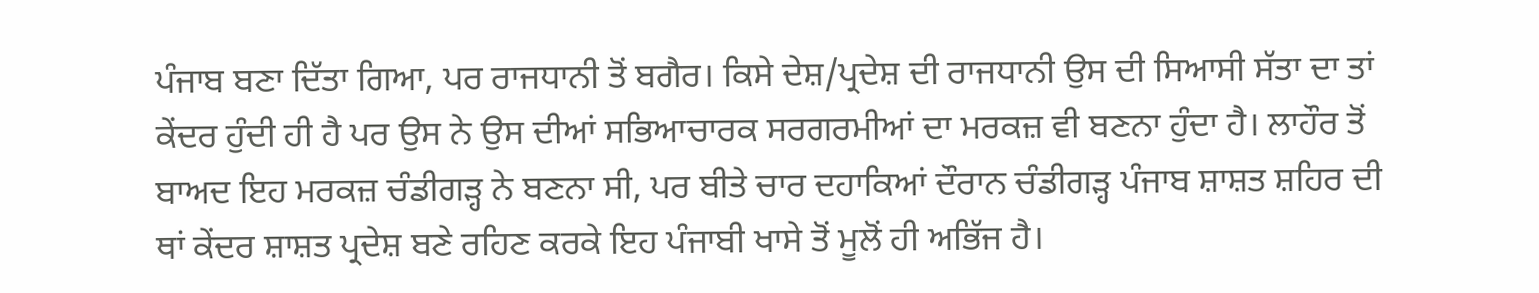ਪੰਜਾਬ ਬਣਾ ਦਿੱਤਾ ਗਿਆ, ਪਰ ਰਾਜਧਾਨੀ ਤੋਂ ਬਗੈਰ। ਕਿਸੇ ਦੇਸ਼/ਪ੍ਰਦੇਸ਼ ਦੀ ਰਾਜਧਾਨੀ ਉਸ ਦੀ ਸਿਆਸੀ ਸੱਤਾ ਦਾ ਤਾਂ ਕੇਂਦਰ ਹੁੰਦੀ ਹੀ ਹੈ ਪਰ ਉਸ ਨੇ ਉਸ ਦੀਆਂ ਸਭਿਆਚਾਰਕ ਸਰਗਰਮੀਆਂ ਦਾ ਮਰਕਜ਼ ਵੀ ਬਣਨਾ ਹੁੰਦਾ ਹੈ। ਲਾਹੌਰ ਤੋਂ ਬਾਅਦ ਇਹ ਮਰਕਜ਼ ਚੰਡੀਗੜ੍ਹ ਨੇ ਬਣਨਾ ਸੀ, ਪਰ ਬੀਤੇ ਚਾਰ ਦਹਾਕਿਆਂ ਦੌਰਾਨ ਚੰਡੀਗੜ੍ਹ ਪੰਜਾਬ ਸ਼ਾਸ਼ਤ ਸ਼ਹਿਰ ਦੀ ਥਾਂ ਕੇਂਦਰ ਸ਼ਾਸ਼ਤ ਪ੍ਰਦੇਸ਼ ਬਣੇ ਰਹਿਣ ਕਰਕੇ ਇਹ ਪੰਜਾਬੀ ਖਾਸੇ ਤੋਂ ਮੂਲੋਂ ਹੀ ਅਭਿੱਜ ਹੈ।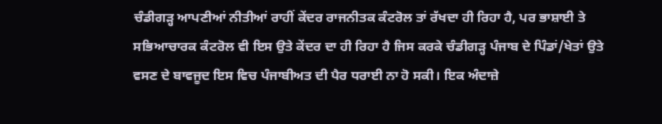ਚੰਡੀਗੜ੍ਹ ਆਪਣੀਆਂ ਨੀਤੀਆਂ ਰਾਹੀਂ ਕੇਂਦਰ ਰਾਜਨੀਤਕ ਕੰਟਰੋਲ ਤਾਂ ਰੱਖਦਾ ਹੀ ਰਿਹਾ ਹੈ, ਪਰ ਭਾਸ਼ਾਈ ਤੇ ਸਭਿਆਚਾਰਕ ਕੰਟਰੋਲ ਵੀ ਇਸ ਉਤੇ ਕੇਂਦਰ ਦਾ ਹੀ ਰਿਹਾ ਹੈ ਜਿਸ ਕਰਕੇ ਚੰਡੀਗੜ੍ਹ ਪੰਜਾਬ ਦੇ ਪਿੰਡਾਂ/ਖੇਤਾਂ ਉਤੇ ਵਸਣ ਦੇ ਬਾਵਜੂਦ ਇਸ ਵਿਚ ਪੰਜਾਬੀਅਤ ਦੀ ਪੈਰ ਧਰਾਈ ਨਾ ਹੋ ਸਕੀ। ਇਕ ਅੰਦਾਜ਼ੇ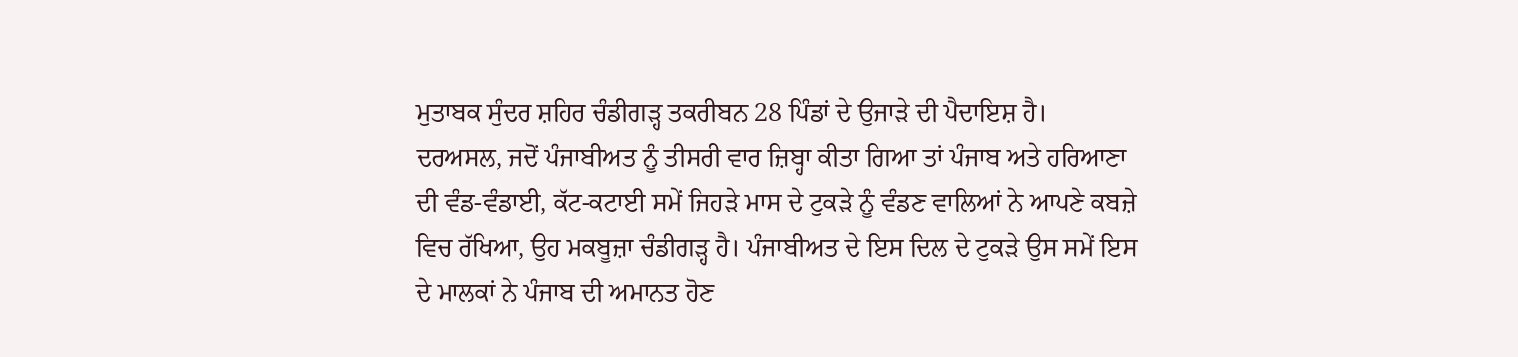ਮੁਤਾਬਕ ਸੁੰਦਰ ਸ਼ਹਿਰ ਚੰਡੀਗੜ੍ਹ ਤਕਰੀਬਨ 28 ਪਿੰਡਾਂ ਦੇ ਉਜਾੜੇ ਦੀ ਪੈਦਾਇਸ਼ ਹੈ।
ਦਰਅਸਲ, ਜਦੋਂ ਪੰਜਾਬੀਅਤ ਨੂੰ ਤੀਸਰੀ ਵਾਰ ਜ਼ਿਬ੍ਹਾ ਕੀਤਾ ਗਿਆ ਤਾਂ ਪੰਜਾਬ ਅਤੇ ਹਰਿਆਣਾ ਦੀ ਵੰਡ-ਵੰਡਾਈ, ਕੱਟ-ਕਟਾਈ ਸਮੇਂ ਜਿਹੜੇ ਮਾਸ ਦੇ ਟੁਕੜੇ ਨੂੰ ਵੰਡਣ ਵਾਲਿਆਂ ਨੇ ਆਪਣੇ ਕਬਜ਼ੇ ਵਿਚ ਰੱਖਿਆ, ਉਹ ਮਕਬੂਜ਼ਾ ਚੰਡੀਗੜ੍ਹ ਹੈ। ਪੰਜਾਬੀਅਤ ਦੇ ਇਸ ਦਿਲ ਦੇ ਟੁਕੜੇ ਉਸ ਸਮੇਂ ਇਸ ਦੇ ਮਾਲਕਾਂ ਨੇ ਪੰਜਾਬ ਦੀ ਅਮਾਨਤ ਹੋਣ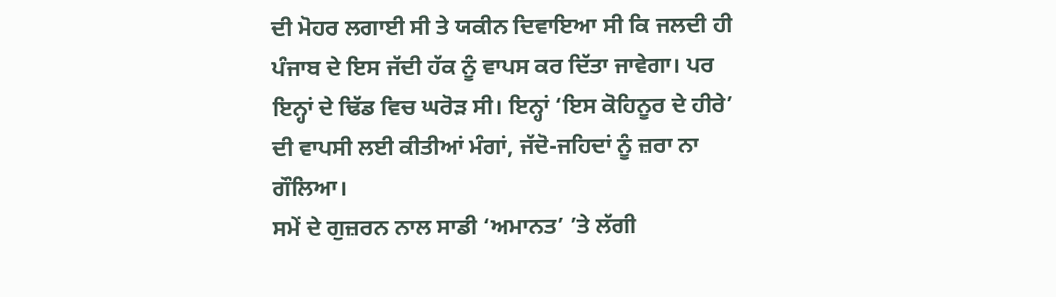ਦੀ ਮੋਹਰ ਲਗਾਈ ਸੀ ਤੇ ਯਕੀਨ ਦਿਵਾਇਆ ਸੀ ਕਿ ਜਲਦੀ ਹੀ ਪੰਜਾਬ ਦੇ ਇਸ ਜੱਦੀ ਹੱਕ ਨੂੰ ਵਾਪਸ ਕਰ ਦਿੱਤਾ ਜਾਵੇਗਾ। ਪਰ ਇਨ੍ਹਾਂ ਦੇ ਢਿੱਡ ਵਿਚ ਘਰੋੜ ਸੀ। ਇਨ੍ਹਾਂ ‘ਇਸ ਕੋਹਿਨੂਰ ਦੇ ਹੀਰੇ’ ਦੀ ਵਾਪਸੀ ਲਈ ਕੀਤੀਆਂ ਮੰਗਾਂ, ਜੱਦੋ-ਜਹਿਦਾਂ ਨੂੰ ਜ਼ਰਾ ਨਾ ਗੌਲਿਆ।
ਸਮੇਂ ਦੇ ਗੁਜ਼ਰਨ ਨਾਲ ਸਾਡੀ ‘ਅਮਾਨਤ’ ’ਤੇ ਲੱਗੀ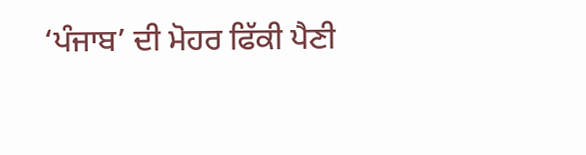‘ਪੰਜਾਬ’ ਦੀ ਮੋਹਰ ਫਿੱਕੀ ਪੈਣੀ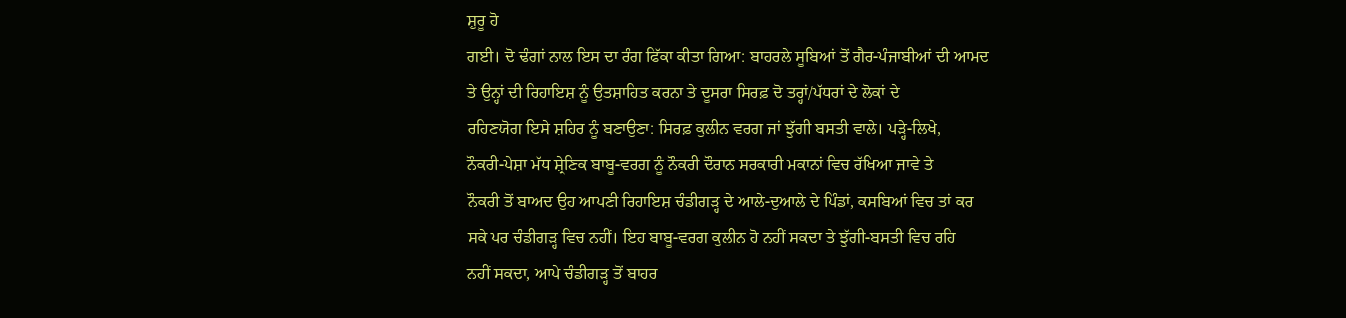ਸ਼ੁਰੂ ਹੋ
ਗਈ। ਦੋ ਢੰਗਾਂ ਨਾਲ ਇਸ ਦਾ ਰੰਗ ਫਿੱਕਾ ਕੀਤਾ ਗਿਆ: ਬਾਹਰਲੇ ਸੂਬਿਆਂ ਤੋਂ ਗੈਰ-ਪੰਜਾਬੀਆਂ ਦੀ ਆਮਦ
ਤੇ ਉਨ੍ਹਾਂ ਦੀ ਰਿਹਾਇਸ਼ ਨੂੰ ਉਤਸ਼ਾਹਿਤ ਕਰਨਾ ਤੇ ਦੂਸਰਾ ਸਿਰਫ਼ ਦੋ ਤਰ੍ਹਾਂ/ਪੱਧਰਾਂ ਦੇ ਲੋਕਾਂ ਦੇ
ਰਹਿਣਯੋਗ ਇਸੇ ਸ਼ਹਿਰ ਨੂੰ ਬਣਾਉਣਾ: ਸਿਰਫ਼ ਕੁਲੀਨ ਵਰਗ ਜਾਂ ਝੁੱਗੀ ਬਸਤੀ ਵਾਲੇ। ਪੜ੍ਹੇ-ਲਿਖੇ,
ਨੌਕਰੀ-ਪੇਸ਼ਾ ਮੱਧ ਸ਼੍ਰੇਣਿਕ ਬਾਬੂ-ਵਰਗ ਨੂੰ ਨੌਕਰੀ ਦੌਰਾਨ ਸਰਕਾਰੀ ਮਕਾਨਾਂ ਵਿਚ ਰੱਖਿਆ ਜਾਵੇ ਤੇ
ਨੌਕਰੀ ਤੋਂ ਬਾਅਦ ਉਹ ਆਪਣੀ ਰਿਹਾਇਸ਼ ਚੰਡੀਗੜ੍ਹ ਦੇ ਆਲੇ-ਦੁਆਲੇ ਦੇ ਪਿੰਡਾਂ, ਕਸਬਿਆਂ ਵਿਚ ਤਾਂ ਕਰ
ਸਕੇ ਪਰ ਚੰਡੀਗੜ੍ਹ ਵਿਚ ਨਹੀਂ। ਇਹ ਬਾਬੂ-ਵਰਗ ਕੁਲੀਨ ਹੋ ਨਹੀਂ ਸਕਦਾ ਤੇ ਝੁੱਗੀ-ਬਸਤੀ ਵਿਚ ਰਹਿ
ਨਹੀਂ ਸਕਦਾ, ਆਪੇ ਚੰਡੀਗੜ੍ਹ ਤੋਂ ਬਾਹਰ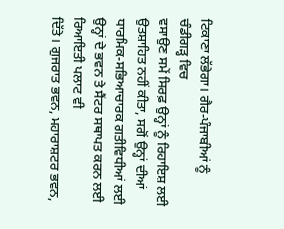ਟਿਕਾਣਾ ਲੱਭੇਗਾ। ਗੈਰ-ਪੰਜਾਬੀਆਂ ਨੂੰ ਚੰਡੀਗੜ੍ਹ ਵਿਚ
ਵਸਾਉਣ ਸਮੇਂ ਸਿਰਫ਼ ਉਨ੍ਹਾਂ ਨੂੰ ਰਿਹਾਇਸ਼ ਲਈ ਉਤਸ਼ਾਹਿਤ ਨਹੀਂ ਕੀਤਾ, ਸਗੋਂ ਉਨ੍ਹਾਂ ਦੀਆਂ
ਧਾਰਮਿਕ-ਸਭਿਆਚਾਰਕ ਗਤੀਵਿਧੀਆਂ ਲਈ ਉਨ੍ਹਾਂ ਦੇ ਭਵਨ ਤੇ ਸੈਂਟਰ ਸਥਾਪਤ ਕਰਨ ਲਈ ਰਿਆਇਤੀ ਪਲਾਟ ਵੀ
ਦਿੱਤੇ। ਗੁਜਰਾਤ ਭਵਨ, ਮਹਾਰਾਸ਼ਟਰ ਭਵਨ,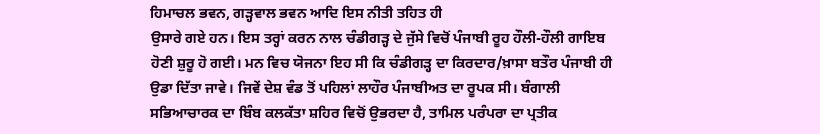ਹਿਮਾਚਲ ਭਵਨ, ਗੜ੍ਹਵਾਲ ਭਵਨ ਆਦਿ ਇਸ ਨੀਤੀ ਤਹਿਤ ਹੀ
ਉਸਾਰੇ ਗਏ ਹਨ। ਇਸ ਤਰ੍ਹਾਂ ਕਰਨ ਨਾਲ ਚੰਡੀਗੜ੍ਹ ਦੇ ਜੁੱਸੇ ਵਿਚੋਂ ਪੰਜਾਬੀ ਰੂਹ ਹੌਲੀ-ਹੌਲੀ ਗਾਇਬ
ਹੋਣੀ ਸ਼ੁਰੂ ਹੋ ਗਈ। ਮਨ ਵਿਚ ਯੋਜਨਾ ਇਹ ਸੀ ਕਿ ਚੰਡੀਗੜ੍ਹ ਦਾ ਕਿਰਦਾਰ/ਖ਼ਾਸਾ ਬਤੌਰ ਪੰਜਾਬੀ ਹੀ
ਉਡਾ ਦਿੱਤਾ ਜਾਵੇ। ਜਿਵੇਂ ਦੇਸ਼ ਵੰਡ ਤੋਂ ਪਹਿਲਾਂ ਲਾਹੌਰ ਪੰਜਾਬੀਅਤ ਦਾ ਰੂਪਕ ਸੀ। ਬੰਗਾਲੀ
ਸਭਿਆਚਾਰਕ ਦਾ ਬਿੰਬ ਕਲਕੱਤਾ ਸ਼ਹਿਰ ਵਿਚੋਂ ਉਭਰਦਾ ਹੈ, ਤਾਮਿਲ ਪਰੰਪਰਾ ਦਾ ਪ੍ਰਤੀਕ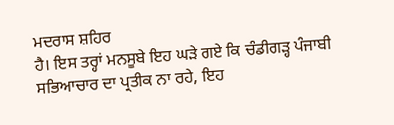ਮਦਰਾਸ ਸ਼ਹਿਰ
ਹੈ। ਇਸ ਤਰ੍ਹਾਂ ਮਨਸੂਬੇ ਇਹ ਘੜੇ ਗਏ ਕਿ ਚੰਡੀਗੜ੍ਹ ਪੰਜਾਬੀ ਸਭਿਆਚਾਰ ਦਾ ਪ੍ਰਤੀਕ ਨਾ ਰਹੇ, ਇਹ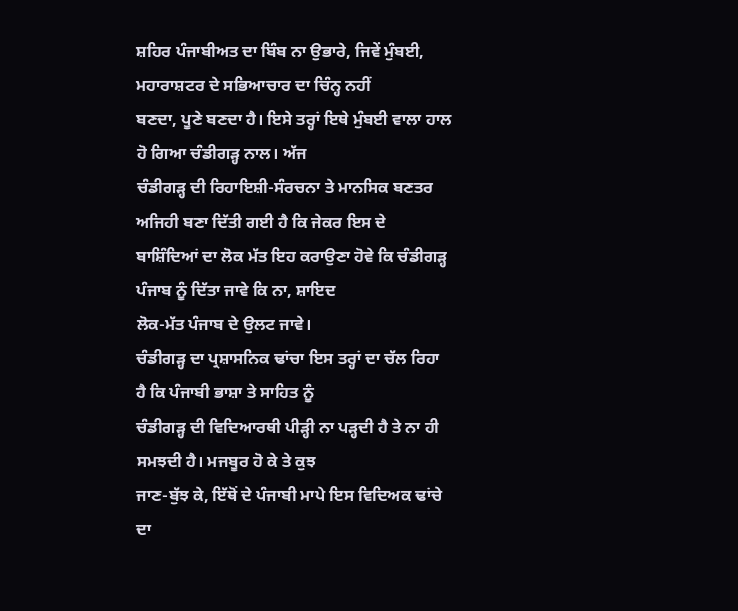ਸ਼ਹਿਰ ਪੰਜਾਬੀਅਤ ਦਾ ਬਿੰਬ ਨਾ ਉਭਾਰੇ, ਜਿਵੇਂ ਮੁੰਬਈ, ਮਹਾਰਾਸ਼ਟਰ ਦੇ ਸਭਿਆਚਾਰ ਦਾ ਚਿੰਨ੍ਹ ਨਹੀਂ
ਬਣਦਾ, ਪੂਣੇ ਬਣਦਾ ਹੈ। ਇਸੇ ਤਰ੍ਹਾਂ ਇਥੇ ਮੁੰਬਈ ਵਾਲਾ ਹਾਲ ਹੋ ਗਿਆ ਚੰਡੀਗੜ੍ਹ ਨਾਲ। ਅੱਜ
ਚੰਡੀਗੜ੍ਹ ਦੀ ਰਿਹਾਇਸ਼ੀ-ਸੰਰਚਨਾ ਤੇ ਮਾਨਸਿਕ ਬਣਤਰ ਅਜਿਹੀ ਬਣਾ ਦਿੱਤੀ ਗਈ ਹੈ ਕਿ ਜੇਕਰ ਇਸ ਦੇ
ਬਾਸ਼ਿੰਦਿਆਂ ਦਾ ਲੋਕ ਮੱਤ ਇਹ ਕਰਾਉਣਾ ਹੋਵੇ ਕਿ ਚੰਡੀਗੜ੍ਹ ਪੰਜਾਬ ਨੂੰ ਦਿੱਤਾ ਜਾਵੇ ਕਿ ਨਾ, ਸ਼ਾਇਦ
ਲੋਕ-ਮੱਤ ਪੰਜਾਬ ਦੇ ਉਲਟ ਜਾਵੇ।
ਚੰਡੀਗੜ੍ਹ ਦਾ ਪ੍ਰਸ਼ਾਸਨਿਕ ਢਾਂਚਾ ਇਸ ਤਰ੍ਹਾਂ ਦਾ ਚੱਲ ਰਿਹਾ ਹੈ ਕਿ ਪੰਜਾਬੀ ਭਾਸ਼ਾ ਤੇ ਸਾਹਿਤ ਨੂੰ
ਚੰਡੀਗੜ੍ਹ ਦੀ ਵਿਦਿਆਰਥੀ ਪੀੜ੍ਹੀ ਨਾ ਪੜ੍ਹਦੀ ਹੈ ਤੇ ਨਾ ਹੀ ਸਮਝਦੀ ਹੈ। ਮਜਬੂਰ ਹੋ ਕੇ ਤੇ ਕੁਝ
ਜਾਣ-ਬੁੱਝ ਕੇ, ਇੱਥੋਂ ਦੇ ਪੰਜਾਬੀ ਮਾਪੇ ਇਸ ਵਿਦਿਅਕ ਢਾਂਚੇ ਦਾ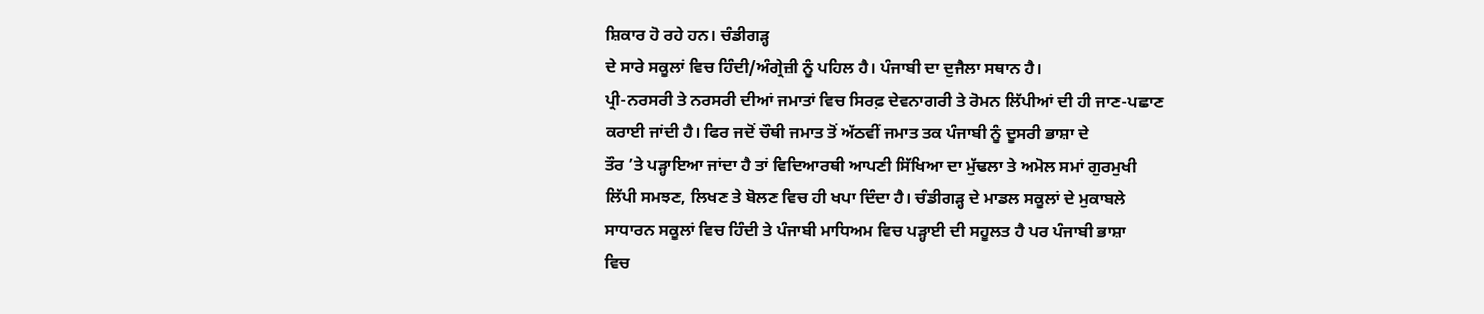ਸ਼ਿਕਾਰ ਹੋ ਰਹੇ ਹਨ। ਚੰਡੀਗੜ੍ਹ
ਦੇ ਸਾਰੇ ਸਕੂਲਾਂ ਵਿਚ ਹਿੰਦੀ/ਅੰਗ੍ਰੇਜ਼ੀ ਨੂੰ ਪਹਿਲ ਹੈ। ਪੰਜਾਬੀ ਦਾ ਦੁਜੈਲਾ ਸਥਾਨ ਹੈ।
ਪ੍ਰੀ-ਨਰਸਰੀ ਤੇ ਨਰਸਰੀ ਦੀਆਂ ਜਮਾਤਾਂ ਵਿਚ ਸਿਰਫ਼ ਦੇਵਨਾਗਰੀ ਤੇ ਰੋਮਨ ਲਿੱਪੀਆਂ ਦੀ ਹੀ ਜਾਣ-ਪਛਾਣ
ਕਰਾਈ ਜਾਂਦੀ ਹੈ। ਫਿਰ ਜਦੋਂ ਚੌਥੀ ਜਮਾਤ ਤੋਂ ਅੱਠਵੀਂ ਜਮਾਤ ਤਕ ਪੰਜਾਬੀ ਨੂੰ ਦੂਸਰੀ ਭਾਸ਼ਾ ਦੇ
ਤੌਰ ’ਤੇ ਪੜ੍ਹਾਇਆ ਜਾਂਦਾ ਹੈ ਤਾਂ ਵਿਦਿਆਰਥੀ ਆਪਣੀ ਸਿੱਖਿਆ ਦਾ ਮੁੱਢਲਾ ਤੇ ਅਮੋਲ ਸਮਾਂ ਗੁਰਮੁਖੀ
ਲਿੱਪੀ ਸਮਝਣ, ਲਿਖਣ ਤੇ ਬੋਲਣ ਵਿਚ ਹੀ ਖਪਾ ਦਿੰਦਾ ਹੈ। ਚੰਡੀਗੜ੍ਹ ਦੇ ਮਾਡਲ ਸਕੂਲਾਂ ਦੇ ਮੁਕਾਬਲੇ
ਸਾਧਾਰਨ ਸਕੂਲਾਂ ਵਿਚ ਹਿੰਦੀ ਤੇ ਪੰਜਾਬੀ ਮਾਧਿਅਮ ਵਿਚ ਪੜ੍ਹਾਈ ਦੀ ਸਹੂਲਤ ਹੈ ਪਰ ਪੰਜਾਬੀ ਭਾਸ਼ਾ
ਵਿਚ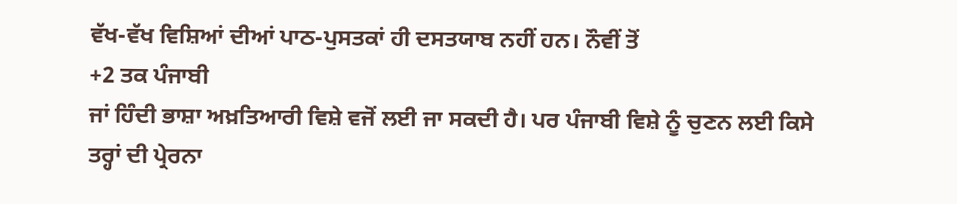ਵੱਖ-ਵੱਖ ਵਿਸ਼ਿਆਂ ਦੀਆਂ ਪਾਠ-ਪੁਸਤਕਾਂ ਹੀ ਦਸਤਯਾਬ ਨਹੀਂ ਹਨ। ਨੌਵੀਂ ਤੋਂ
+2 ਤਕ ਪੰਜਾਬੀ
ਜਾਂ ਹਿੰਦੀ ਭਾਸ਼ਾ ਅਖ਼ਤਿਆਰੀ ਵਿਸ਼ੇ ਵਜੋਂ ਲਈ ਜਾ ਸਕਦੀ ਹੈ। ਪਰ ਪੰਜਾਬੀ ਵਿਸ਼ੇ ਨੂੰ ਚੁਣਨ ਲਈ ਕਿਸੇ
ਤਰ੍ਹਾਂ ਦੀ ਪ੍ਰੇਰਨਾ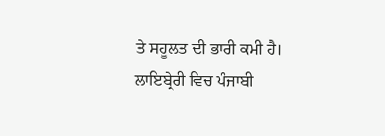ਤੇ ਸਹੂਲਤ ਦੀ ਭਾਰੀ ਕਮੀ ਹੈ। ਲਾਇਬ੍ਰੇਰੀ ਵਿਚ ਪੰਜਾਬੀ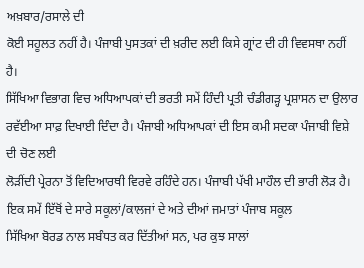ਅਖ਼ਬਾਰ/ਰਸਾਲੇ ਦੀ
ਕੋਈ ਸਹੂਲਤ ਨਹੀਂ ਹੈ। ਪੰਜਾਬੀ ਪੁਸਤਕਾਂ ਦੀ ਖ਼ਰੀਦ ਲਈ ਕਿਸੇ ਗ੍ਰਾਂਟ ਦੀ ਹੀ ਵਿਵਸਥਾ ਨਹੀਂ ਹੈ।
ਸਿੱਖਿਆ ਵਿਭਾਗ ਵਿਚ ਅਧਿਆਪਕਾਂ ਦੀ ਭਰਤੀ ਸਮੇਂ ਹਿੰਦੀ ਪ੍ਰਤੀ ਚੰਡੀਗੜ੍ਹ ਪ੍ਰਸ਼ਾਸਨ ਦਾ ਉਲਾਰ
ਰਵੱਈਆ ਸਾਫ਼ ਦਿਖਾਈ ਦਿੰਦਾ ਹੈ। ਪੰਜਾਬੀ ਅਧਿਆਪਕਾਂ ਦੀ ਇਸ ਕਮੀ ਸਦਕਾ ਪੰਜਾਬੀ ਵਿਸ਼ੇ ਦੀ ਚੋਣ ਲਈ
ਲੋੜੀਂਦੀ ਪ੍ਰੇਰਨਾ ਤੋਂ ਵਿਦਿਆਰਥੀ ਵਿਰਵੇ ਰਹਿੰਦੇ ਹਨ। ਪੰਜਾਬੀ ਪੱਖੀ ਮਾਹੌਲ ਦੀ ਭਾਰੀ ਲੋੜ ਹੈ।
ਇਕ ਸਮੇਂ ਇੱਥੋਂ ਦੇ ਸਾਰੇ ਸਕੂਲਾਂ/ਕਾਲਜਾਂ ਦੇ ਅਤੇ ਦੀਆਂ ਜਮਾਤਾਂ ਪੰਜਾਬ ਸਕੂਲ
ਸਿੱਖਿਆ ਬੋਰਡ ਨਾਲ ਸਬੰਧਤ ਕਰ ਦਿੱਤੀਆਂ ਸਨ, ਪਰ ਕੁਝ ਸਾਲਾਂ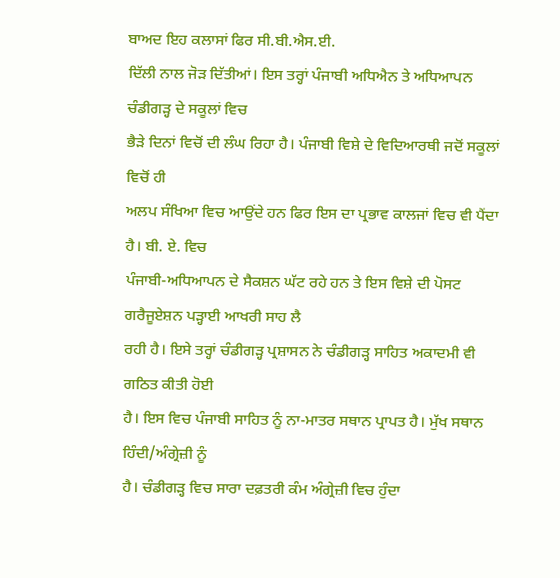ਬਾਅਦ ਇਹ ਕਲਾਸਾਂ ਫਿਰ ਸੀ.ਬੀ.ਐਸ.ਈ.
ਦਿੱਲੀ ਨਾਲ ਜੋੜ ਦਿੱਤੀਆਂ। ਇਸ ਤਰ੍ਹਾਂ ਪੰਜਾਬੀ ਅਧਿਐਨ ਤੇ ਅਧਿਆਪਨ ਚੰਡੀਗੜ੍ਹ ਦੇ ਸਕੂਲਾਂ ਵਿਚ
ਭੈੜੇ ਦਿਨਾਂ ਵਿਚੋਂ ਦੀ ਲੰਘ ਰਿਹਾ ਹੈ। ਪੰਜਾਬੀ ਵਿਸ਼ੇ ਦੇ ਵਿਦਿਆਰਥੀ ਜਦੋਂ ਸਕੂਲਾਂ ਵਿਚੋਂ ਹੀ
ਅਲਪ ਸੰਖਿਆ ਵਿਚ ਆਉਂਦੇ ਹਨ ਫਿਰ ਇਸ ਦਾ ਪ੍ਰਭਾਵ ਕਾਲਜਾਂ ਵਿਚ ਵੀ ਪੈਂਦਾ ਹੈ। ਬੀ. ਏ. ਵਿਚ
ਪੰਜਾਬੀ-ਅਧਿਆਪਨ ਦੇ ਸੈਕਸ਼ਨ ਘੱਟ ਰਹੇ ਹਨ ਤੇ ਇਸ ਵਿਸ਼ੇ ਦੀ ਪੋਸਟ ਗਰੈਜੂਏਸ਼ਨ ਪੜ੍ਹਾਈ ਆਖਰੀ ਸਾਹ ਲੈ
ਰਹੀ ਹੈ। ਇਸੇ ਤਰ੍ਹਾਂ ਚੰਡੀਗੜ੍ਹ ਪ੍ਰਸ਼ਾਸਨ ਨੇ ਚੰਡੀਗੜ੍ਹ ਸਾਹਿਤ ਅਕਾਦਮੀ ਵੀ ਗਠਿਤ ਕੀਤੀ ਹੋਈ
ਹੈ। ਇਸ ਵਿਚ ਪੰਜਾਬੀ ਸਾਹਿਤ ਨੂੰ ਨਾ-ਮਾਤਰ ਸਥਾਨ ਪ੍ਰਾਪਤ ਹੈ। ਮੁੱਖ ਸਥਾਨ ਹਿੰਦੀ/ਅੰਗ੍ਰੇਜ਼ੀ ਨੂੰ
ਹੈ। ਚੰਡੀਗੜ੍ਹ ਵਿਚ ਸਾਰਾ ਦਫ਼ਤਰੀ ਕੰਮ ਅੰਗ੍ਰੇਜ਼ੀ ਵਿਚ ਹੁੰਦਾ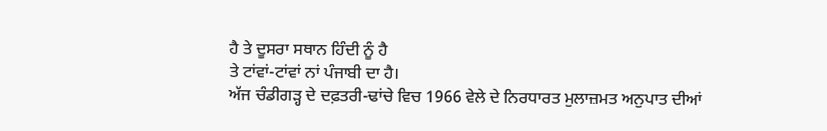ਹੈ ਤੇ ਦੂਸਰਾ ਸਥਾਨ ਹਿੰਦੀ ਨੂੰ ਹੈ
ਤੇ ਟਾਂਵਾਂ-ਟਾਂਵਾਂ ਨਾਂ ਪੰਜਾਬੀ ਦਾ ਹੈ।
ਅੱਜ ਚੰਡੀਗੜ੍ਹ ਦੇ ਦਫ਼ਤਰੀ-ਢਾਂਚੇ ਵਿਚ 1966 ਵੇਲੇ ਦੇ ਨਿਰਧਾਰਤ ਮੁਲਾਜ਼ਮਤ ਅਨੁਪਾਤ ਦੀਆਂ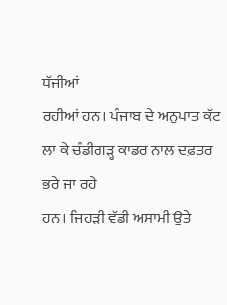ਧੱਜੀਆਂ
ਰਹੀਆਂ ਹਨ। ਪੰਜਾਬ ਦੇ ਅਨੁਪਾਤ ਕੱਟ ਲਾ ਕੇ ਚੰਡੀਗੜ੍ਹ ਕਾਡਰ ਨਾਲ ਦਫ਼ਤਰ ਭਰੇ ਜਾ ਰਹੇ
ਹਨ। ਜਿਹੜੀ ਵੱਡੀ ਅਸਾਮੀ ਉਤੇ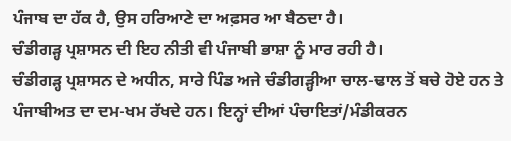ਪੰਜਾਬ ਦਾ ਹੱਕ ਹੈ, ਉਸ ਹਰਿਆਣੇ ਦਾ ਅਫ਼ਸਰ ਆ ਬੈਠਦਾ ਹੈ।
ਚੰਡੀਗੜ੍ਹ ਪ੍ਰਸ਼ਾਸਨ ਦੀ ਇਹ ਨੀਤੀ ਵੀ ਪੰਜਾਬੀ ਭਾਸ਼ਾ ਨੂੰ ਮਾਰ ਰਹੀ ਹੈ।
ਚੰਡੀਗੜ੍ਹ ਪ੍ਰਸ਼ਾਸਨ ਦੇ ਅਧੀਨ, ਸਾਰੇ ਪਿੰਡ ਅਜੇ ਚੰਡੀਗੜ੍ਹੀਆ ਚਾਲ-ਢਾਲ ਤੋਂ ਬਚੇ ਹੋਏ ਹਨ ਤੇ ਪੰਜਾਬੀਅਤ ਦਾ ਦਮ-ਖਮ ਰੱਖਦੇ ਹਨ। ਇਨ੍ਹਾਂ ਦੀਆਂ ਪੰਚਾਇਤਾਂ/ਮੰਡੀਕਰਨ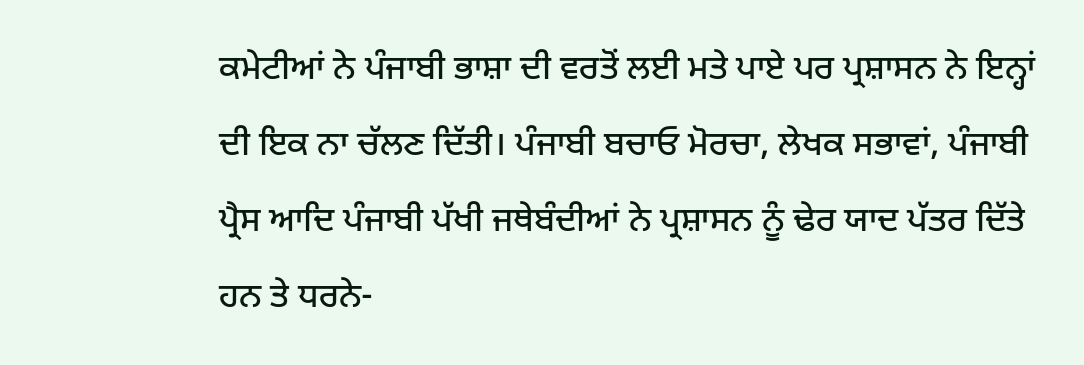ਕਮੇਟੀਆਂ ਨੇ ਪੰਜਾਬੀ ਭਾਸ਼ਾ ਦੀ ਵਰਤੋਂ ਲਈ ਮਤੇ ਪਾਏ ਪਰ ਪ੍ਰਸ਼ਾਸਨ ਨੇ ਇਨ੍ਹਾਂ ਦੀ ਇਕ ਨਾ ਚੱਲਣ ਦਿੱਤੀ। ਪੰਜਾਬੀ ਬਚਾਓ ਮੋਰਚਾ, ਲੇਖਕ ਸਭਾਵਾਂ, ਪੰਜਾਬੀ ਪ੍ਰੈਸ ਆਦਿ ਪੰਜਾਬੀ ਪੱਖੀ ਜਥੇਬੰਦੀਆਂ ਨੇ ਪ੍ਰਸ਼ਾਸਨ ਨੂੰ ਢੇਰ ਯਾਦ ਪੱਤਰ ਦਿੱਤੇ ਹਨ ਤੇ ਧਰਨੇ-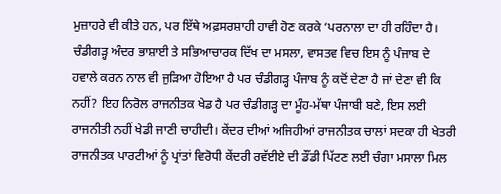ਮੁਜ਼ਾਹਰੇ ਵੀ ਕੀਤੇ ਹਨ, ਪਰ ਇੱਥੇ ਅਫ਼ਸਰਸ਼ਾਹੀ ਹਾਵੀ ਹੋਣ ਕਰਕੇ ‘ਪਰਨਾਲਾ ਦਾ ਹੀ ਰਹਿੰਦਾ ਹੈ।
ਚੰਡੀਗੜ੍ਹ ਅੰਦਰ ਭਾਸ਼ਾਈ ਤੇ ਸਭਿਆਚਾਰਕ ਦਿੱਖ ਦਾ ਮਸਲਾ, ਵਾਸਤਵ ਵਿਚ ਇਸ ਨੂੰ ਪੰਜਾਬ ਦੇ ਹਵਾਲੇ ਕਰਨ ਨਾਲ ਵੀ ਜੁੜਿਆ ਹੋਇਆ ਹੈ ਪਰ ਚੰਡੀਗੜ੍ਹ ਪੰਜਾਬ ਨੂੰ ਕਦੋਂ ਦੇਣਾ ਹੈ ਜਾਂ ਦੇਣਾ ਵੀ ਕਿ ਨਹੀਂ? ਇਹ ਨਿਰੋਲ ਰਾਜਨੀਤਕ ਖੇਡ ਹੈ ਪਰ ਚੰਡੀਗੜ੍ਹ ਦਾ ਮੂੰਹ-ਮੱਥਾ ਪੰਜਾਬੀ ਬਣੇ, ਇਸ ਲਈ ਰਾਜਨੀਤੀ ਨਹੀਂ ਖੇਡੀ ਜਾਣੀ ਚਾਹੀਦੀ। ਕੇਂਦਰ ਦੀਆਂ ਅਜਿਹੀਆਂ ਰਾਜਨੀਤਕ ਚਾਲਾਂ ਸਦਕਾ ਹੀ ਖੇਤਰੀ ਰਾਜਨੀਤਕ ਪਾਰਟੀਆਂ ਨੂੰ ਪ੍ਰਾਂਤਾਂ ਵਿਰੋਧੀ ਕੇਂਦਰੀ ਰਵੱਈਏ ਦੀ ਡੌਂਡੀ ਪਿੱਟਣ ਲਈ ਚੰਗਾ ਮਸਾਲਾ ਮਿਲ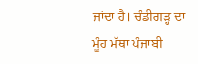ਜਾਂਦਾ ਹੈ। ਚੰਡੀਗੜ੍ਹ ਦਾ ਮੂੰਹ ਮੱਥਾ ਪੰਜਾਬੀ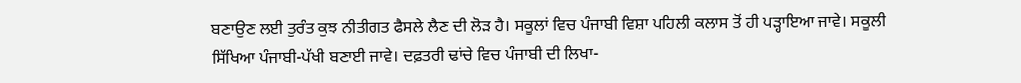ਬਣਾਉਣ ਲਈ ਤੁਰੰਤ ਕੁਝ ਨੀਤੀਗਤ ਫੈਸਲੇ ਲੈਣ ਦੀ ਲੋੜ ਹੈ। ਸਕੂਲਾਂ ਵਿਚ ਪੰਜਾਬੀ ਵਿਸ਼ਾ ਪਹਿਲੀ ਕਲਾਸ ਤੋਂ ਹੀ ਪੜ੍ਹਾਇਆ ਜਾਵੇ। ਸਕੂਲੀ ਸਿੱਖਿਆ ਪੰਜਾਬੀ-ਪੱਖੀ ਬਣਾਈ ਜਾਵੇ। ਦਫ਼ਤਰੀ ਢਾਂਚੇ ਵਿਚ ਪੰਜਾਬੀ ਦੀ ਲਿਖਾ-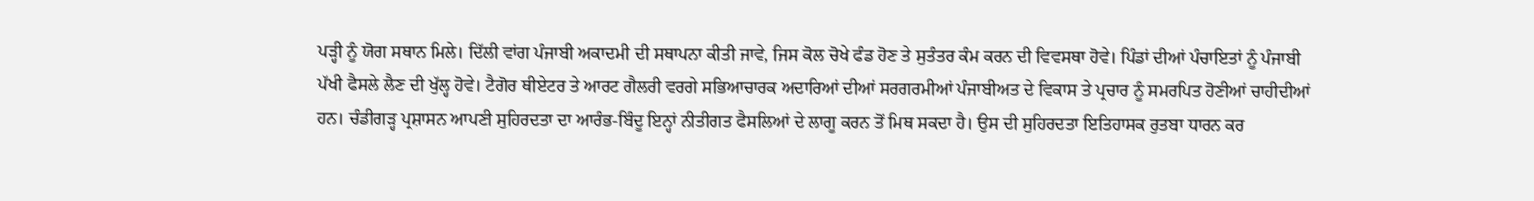ਪੜ੍ਹੀ ਨੂੰ ਯੋਗ ਸਥਾਨ ਮਿਲੇ। ਦਿੱਲੀ ਵਾਂਗ ਪੰਜਾਬੀ ਅਕਾਦਮੀ ਦੀ ਸਥਾਪਨਾ ਕੀਤੀ ਜਾਵੇ, ਜਿਸ ਕੋਲ ਚੋਖੇ ਫੰਡ ਹੋਣ ਤੇ ਸੁਤੰਤਰ ਕੰਮ ਕਰਨ ਦੀ ਵਿਵਸਥਾ ਹੋਵੇ। ਪਿੰਡਾਂ ਦੀਆਂ ਪੰਚਾਇਤਾਂ ਨੂੰ ਪੰਜਾਬੀ ਪੱਖੀ ਫੈਸਲੇ ਲੈਣ ਦੀ ਖੁੱਲ੍ਹ ਹੋਵੇ। ਟੈਗੋਰ ਥੀਏਟਰ ਤੇ ਆਰਟ ਗੈਲਰੀ ਵਰਗੇ ਸਭਿਆਚਾਰਕ ਅਦਾਰਿਆਂ ਦੀਆਂ ਸਰਗਰਮੀਆਂ ਪੰਜਾਬੀਅਤ ਦੇ ਵਿਕਾਸ ਤੇ ਪ੍ਰਚਾਰ ਨੂੰ ਸਮਰਪਿਤ ਹੋਣੀਆਂ ਚਾਹੀਦੀਆਂ ਹਨ। ਚੰਡੀਗੜ੍ਹ ਪ੍ਰਸ਼ਾਸਨ ਆਪਣੀ ਸੁਹਿਰਦਤਾ ਦਾ ਆਰੰਭ-ਬਿੰਦੂ ਇਨ੍ਹਾਂ ਨੀਤੀਗਤ ਫੈਸਲਿਆਂ ਦੇ ਲਾਗੂ ਕਰਨ ਤੋਂ ਮਿਥ ਸਕਦਾ ਹੈ। ਉਸ ਦੀ ਸੁਹਿਰਦਤਾ ਇਤਿਹਾਸਕ ਰੁਤਬਾ ਧਾਰਨ ਕਰ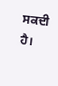ਸਕਦੀ ਹੈ।